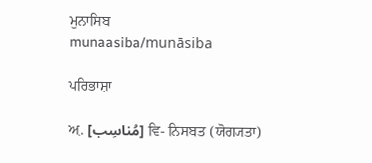ਮੁਨਾਸਿਬ
munaasiba/munāsiba

ਪਰਿਭਾਸ਼ਾ

ਅ਼. [مُناسِب] ਵਿ- ਨਿਸਬਤ (ਯੋਗ੍ਯਤਾ)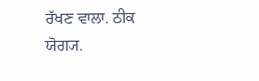ਰੱਖਣ ਵਾਲਾ. ਠੀਕ ਯੋਗ੍ਯ.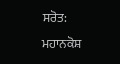ਸਰੋਤ: ਮਹਾਨਕੋਸ਼